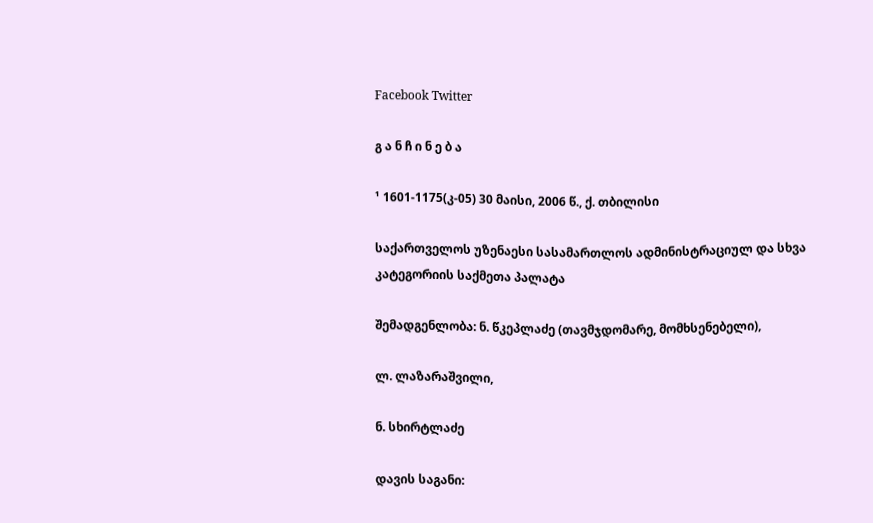Facebook Twitter

გ ა ნ ჩ ი ნ ე ბ ა

¹ 1601-1175(კ-05) 30 მაისი, 2006 წ., ქ. თბილისი

საქართველოს უზენაესი სასამართლოს ადმინისტრაციულ და სხვა კატეგორიის საქმეთა პალატა

შემადგენლობა: ნ. წკეპლაძე (თავმჯდომარე, მომხსენებელი),

ლ. ლაზარაშვილი,

ნ. სხირტლაძე

დავის საგანი: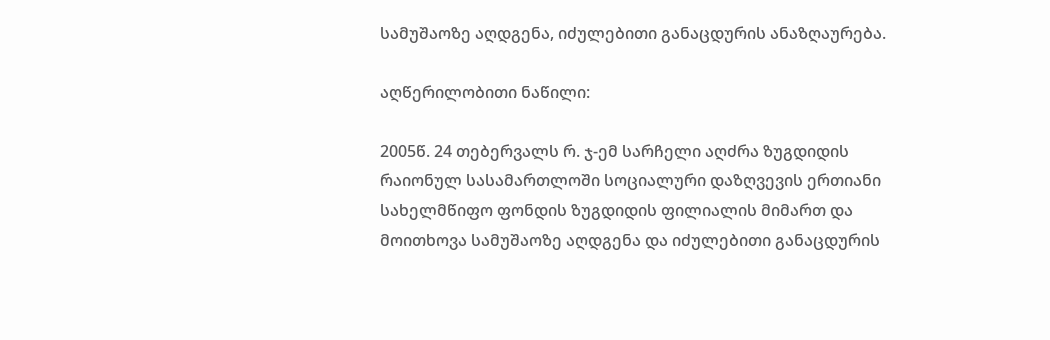სამუშაოზე აღდგენა, იძულებითი განაცდურის ანაზღაურება.

აღწერილობითი ნაწილი:

2005წ. 24 თებერვალს რ. ჯ-ემ სარჩელი აღძრა ზუგდიდის რაიონულ სასამართლოში სოციალური დაზღვევის ერთიანი სახელმწიფო ფონდის ზუგდიდის ფილიალის მიმართ და მოითხოვა სამუშაოზე აღდგენა და იძულებითი განაცდურის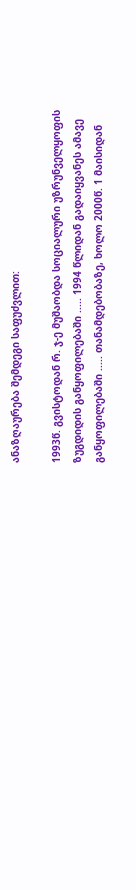ანაზღაურება შემდეგი საფუძვლით:

1993წ. გვისტოდან რ. ჯ-ე მუშაობდა სოციალური უზრუნველყოფის ზუგდიდის განყოფილებაში ..... 1994 წლიდან გადაიყვანეს ამავე განყოფილებაში ..... თანამდებობაზე, ხოლო 2000წ. 1 მაისიდან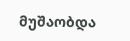მუშაობდა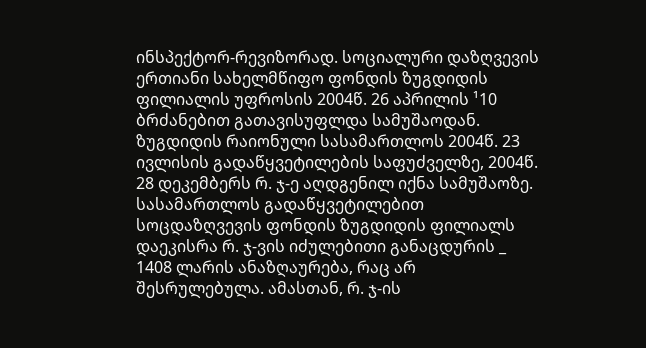ინსპექტორ-რევიზორად. სოციალური დაზღვევის ერთიანი სახელმწიფო ფონდის ზუგდიდის ფილიალის უფროსის 2004წ. 26 აპრილის ¹10 ბრძანებით გათავისუფლდა სამუშაოდან. ზუგდიდის რაიონული სასამართლოს 2004წ. 23 ივლისის გადაწყვეტილების საფუძველზე, 2004წ. 28 დეკემბერს რ. ჯ-ე აღდგენილ იქნა სამუშაოზე. სასამართლოს გადაწყვეტილებით სოცდაზღვევის ფონდის ზუგდიდის ფილიალს დაეკისრა რ. ჯ-ვის იძულებითი განაცდურის _ 1408 ლარის ანაზღაურება, რაც არ შესრულებულა. ამასთან, რ. ჯ-ის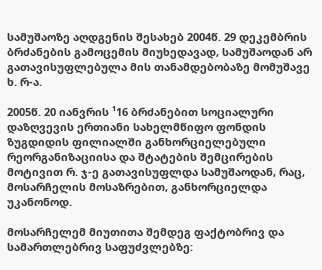სამუშაოზე აღდგენის შესახებ 2004წ. 29 დეკემბრის ბრძანების გამოცემის მიუხედავად, სამუშაოდან არ გათავისუფლებულა მის თანამდებობაზე მომუშავე ხ. რ-ა.

2005წ. 20 იანვრის ¹16 ბრძანებით სოციალური დაზღვევის ერთიანი სახელმწიფო ფონდის ზუგდიდის ფილიალში განხორციელებული რეორგანიზაციისა და შტატების შემცირების მოტივით რ. ჯ-ე გათავისუფლდა სამუშაოდან, რაც, მოსარჩელის მოსაზრებით, განხორციელდა უკანონოდ.

მოსარჩელემ მიუთითა შემდეგ ფაქტობრივ და სამართლებრივ საფუძვლებზე: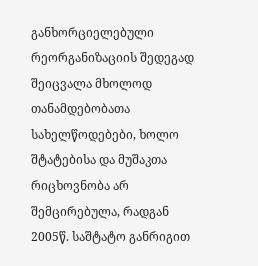განხორციელებული რეორგანიზაციის შედეგად შეიცვალა მხოლოდ თანამდებობათა სახელწოდებები, ხოლო შტატებისა და მუშაკთა რიცხოვნობა არ შემცირებულა, რადგან 2005წ. საშტატო განრიგით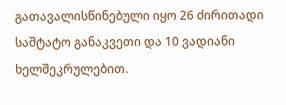გათავალისწინებული იყო 26 ძირითადი საშტატო განაკვეთი და 10 ვადიანი ხელშეკრულებით.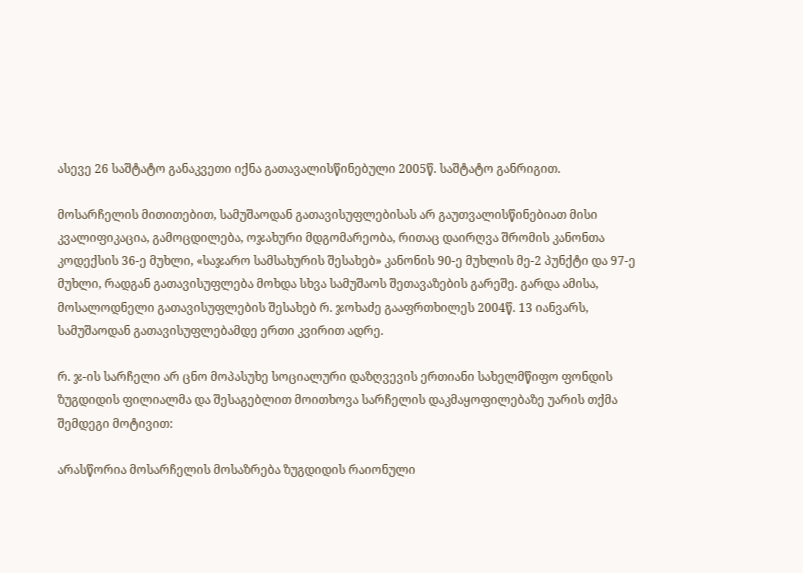ასევე 26 საშტატო განაკვეთი იქნა გათავალისწინებული 2005წ. საშტატო განრიგით.

მოსარჩელის მითითებით, სამუშაოდან გათავისუფლებისას არ გაუთვალისწინებიათ მისი კვალიფიკაცია, გამოცდილება, ოჯახური მდგომარეობა, რითაც დაირღვა შრომის კანონთა კოდექსის 36-ე მუხლი, «საჯარო სამსახურის შესახებ» კანონის 90-ე მუხლის მე-2 პუნქტი და 97-ე მუხლი, რადგან გათავისუფლება მოხდა სხვა სამუშაოს შეთავაზების გარეშე. გარდა ამისა, მოსალოდნელი გათავისუფლების შესახებ რ. ჯოხაძე გააფრთხილეს 2004წ. 13 იანვარს, სამუშაოდან გათავისუფლებამდე ერთი კვირით ადრე.

რ. ჯ-ის სარჩელი არ ცნო მოპასუხე სოციალური დაზღვევის ერთიანი სახელმწიფო ფონდის ზუგდიდის ფილიალმა და შესაგებლით მოითხოვა სარჩელის დაკმაყოფილებაზე უარის თქმა შემდეგი მოტივით:

არასწორია მოსარჩელის მოსაზრება ზუგდიდის რაიონული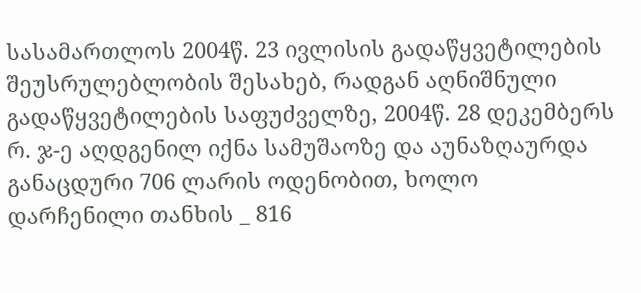სასამართლოს 2004წ. 23 ივლისის გადაწყვეტილების შეუსრულებლობის შესახებ, რადგან აღნიშნული გადაწყვეტილების საფუძველზე, 2004წ. 28 დეკემბერს რ. ჯ-ე აღდგენილ იქნა სამუშაოზე და აუნაზღაურდა განაცდური 706 ლარის ოდენობით, ხოლო დარჩენილი თანხის _ 816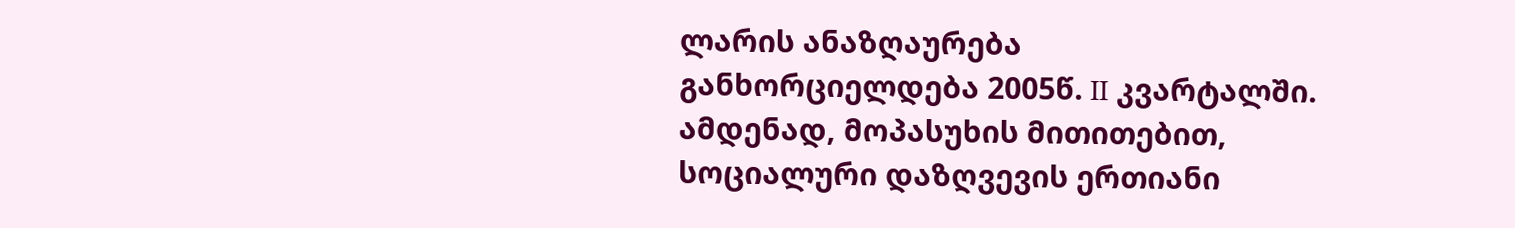ლარის ანაზღაურება განხორციელდება 2005წ. II კვარტალში. ამდენად, მოპასუხის მითითებით, სოციალური დაზღვევის ერთიანი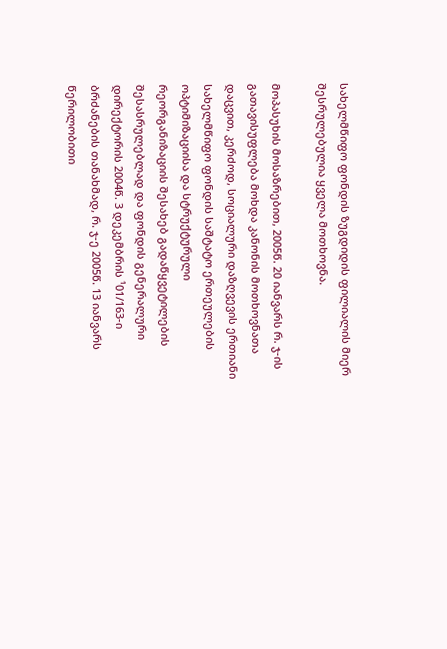სახელმწიფო ფონდის ზუგდიდის ფილიალის მიერ შესრულებულია ყველა მოთხოვნა.

მოპასუხის მოსაზრებით, 2005წ. 20 იანვარს რ. ჯ-ის გათავისუფლება მოხდა კანონის მოთხოვნათა დაცვით, კერძოდ, სოციალური დაზღვევის ერთიანი სახელმწიფო ფონდის საშტატო ერთეულების ოპტიმიზაციისა და სტრუქტურული რეორგანიზაციის შესახებ გადაწყვეტილების შესასრულებლად და ფონდის გენერალური დირექტორის 2004წ. 3 დეკემბრის ¹01/163-ი ბრძანების თანახმად, რ. ჯ-ე 2005წ. 13 იანვარს წერილობითი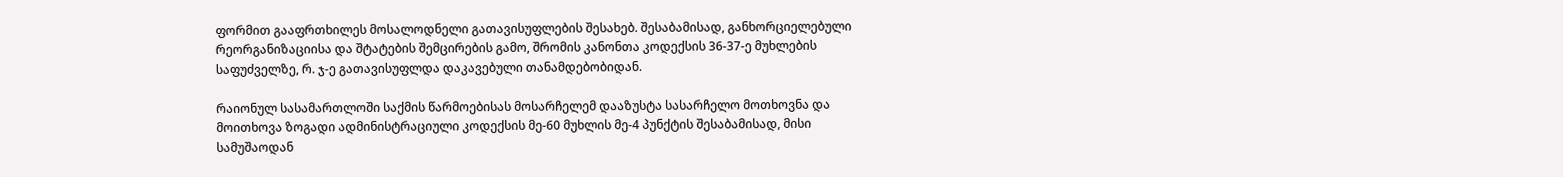ფორმით გააფრთხილეს მოსალოდნელი გათავისუფლების შესახებ. შესაბამისად, განხორციელებული რეორგანიზაციისა და შტატების შემცირების გამო, შრომის კანონთა კოდექსის 36-37-ე მუხლების საფუძველზე, რ. ჯ-ე გათავისუფლდა დაკავებული თანამდებობიდან.

რაიონულ სასამართლოში საქმის წარმოებისას მოსარჩელემ დააზუსტა სასარჩელო მოთხოვნა და მოითხოვა ზოგადი ადმინისტრაციული კოდექსის მე-60 მუხლის მე-4 პუნქტის შესაბამისად, მისი სამუშაოდან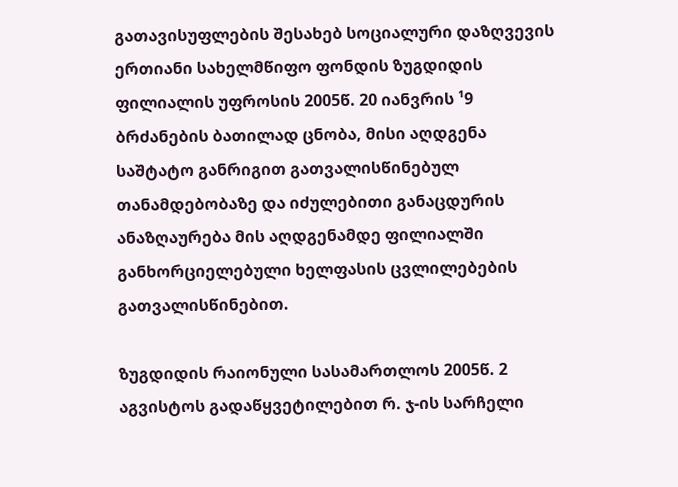გათავისუფლების შესახებ სოციალური დაზღვევის ერთიანი სახელმწიფო ფონდის ზუგდიდის ფილიალის უფროსის 2005წ. 20 იანვრის ¹9 ბრძანების ბათილად ცნობა, მისი აღდგენა საშტატო განრიგით გათვალისწინებულ თანამდებობაზე და იძულებითი განაცდურის ანაზღაურება მის აღდგენამდე ფილიალში განხორციელებული ხელფასის ცვლილებების გათვალისწინებით.

ზუგდიდის რაიონული სასამართლოს 2005წ. 2 აგვისტოს გადაწყვეტილებით რ. ჯ-ის სარჩელი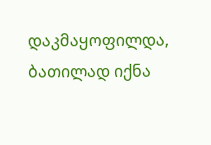დაკმაყოფილდა, ბათილად იქნა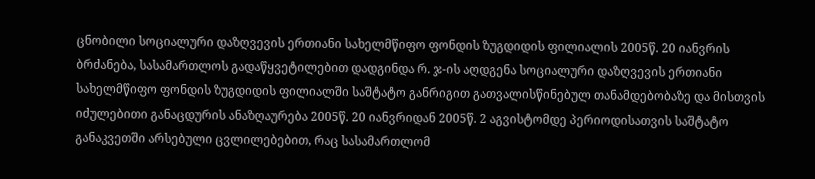ცნობილი სოციალური დაზღვევის ერთიანი სახელმწიფო ფონდის ზუგდიდის ფილიალის 2005წ. 20 იანვრის ბრძანება, სასამართლოს გადაწყვეტილებით დადგინდა რ. ჯ-ის აღდგენა სოციალური დაზღვევის ერთიანი სახელმწიფო ფონდის ზუგდიდის ფილიალში საშტატო განრიგით გათვალისწინებულ თანამდებობაზე და მისთვის იძულებითი განაცდურის ანაზღაურება 2005წ. 20 იანვრიდან 2005წ. 2 აგვისტომდე პერიოდისათვის საშტატო განაკვეთში არსებული ცვლილებებით, რაც სასამართლომ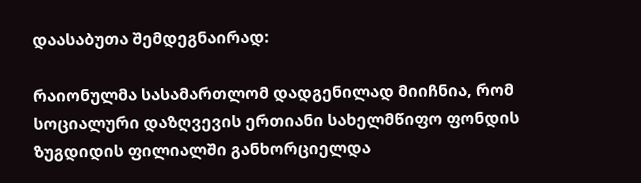დაასაბუთა შემდეგნაირად:

რაიონულმა სასამართლომ დადგენილად მიიჩნია, რომ სოციალური დაზღვევის ერთიანი სახელმწიფო ფონდის ზუგდიდის ფილიალში განხორციელდა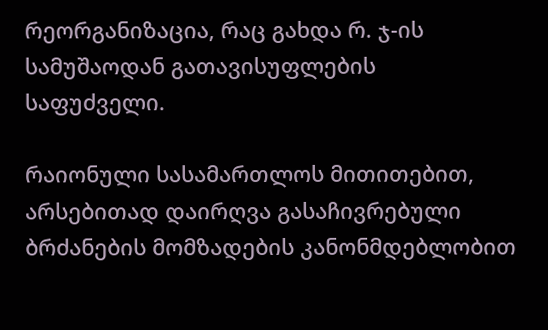რეორგანიზაცია, რაც გახდა რ. ჯ-ის სამუშაოდან გათავისუფლების საფუძველი.

რაიონული სასამართლოს მითითებით, არსებითად დაირღვა გასაჩივრებული ბრძანების მომზადების კანონმდებლობით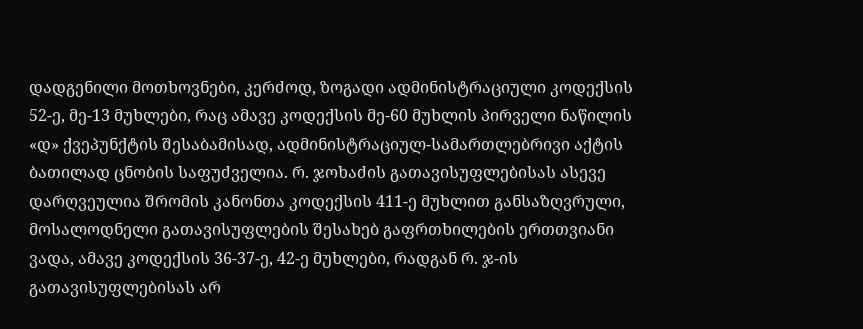დადგენილი მოთხოვნები, კერძოდ, ზოგადი ადმინისტრაციული კოდექსის 52-ე, მე-13 მუხლები, რაც ამავე კოდექსის მე-60 მუხლის პირველი ნაწილის «დ» ქვეპუნქტის შესაბამისად, ადმინისტრაციულ-სამართლებრივი აქტის ბათილად ცნობის საფუძველია. რ. ჯოხაძის გათავისუფლებისას ასევე დარღვეულია შრომის კანონთა კოდექსის 411-ე მუხლით განსაზღვრული, მოსალოდნელი გათავისუფლების შესახებ გაფრთხილების ერთთვიანი ვადა, ამავე კოდექსის 36-37-ე, 42-ე მუხლები, რადგან რ. ჯ-ის გათავისუფლებისას არ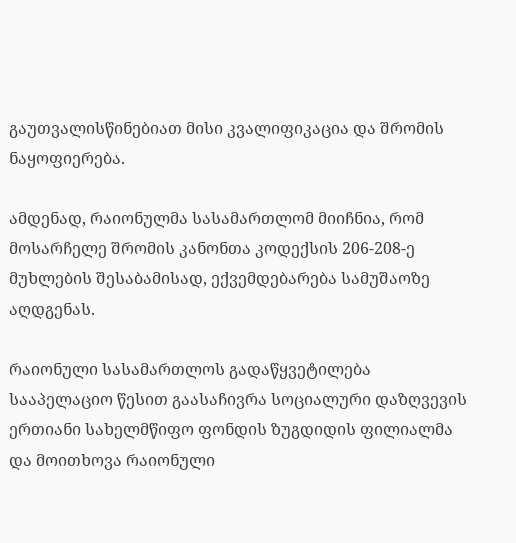გაუთვალისწინებიათ მისი კვალიფიკაცია და შრომის ნაყოფიერება.

ამდენად, რაიონულმა სასამართლომ მიიჩნია, რომ მოსარჩელე შრომის კანონთა კოდექსის 206-208-ე მუხლების შესაბამისად, ექვემდებარება სამუშაოზე აღდგენას.

რაიონული სასამართლოს გადაწყვეტილება სააპელაციო წესით გაასაჩივრა სოციალური დაზღვევის ერთიანი სახელმწიფო ფონდის ზუგდიდის ფილიალმა და მოითხოვა რაიონული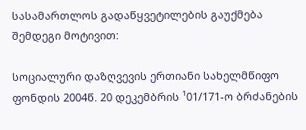სასამართლოს გადაწყვეტილების გაუქმება შემდეგი მოტივით:

სოციალური დაზღვევის ერთიანი სახელმწიფო ფონდის 2004წ. 20 დეკემბრის ¹01/171-ო ბრძანების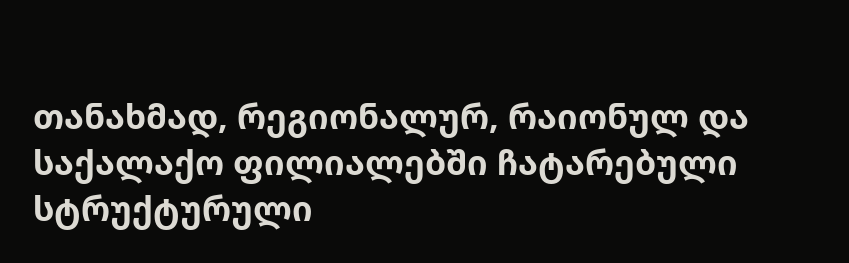თანახმად, რეგიონალურ, რაიონულ და საქალაქო ფილიალებში ჩატარებული სტრუქტურული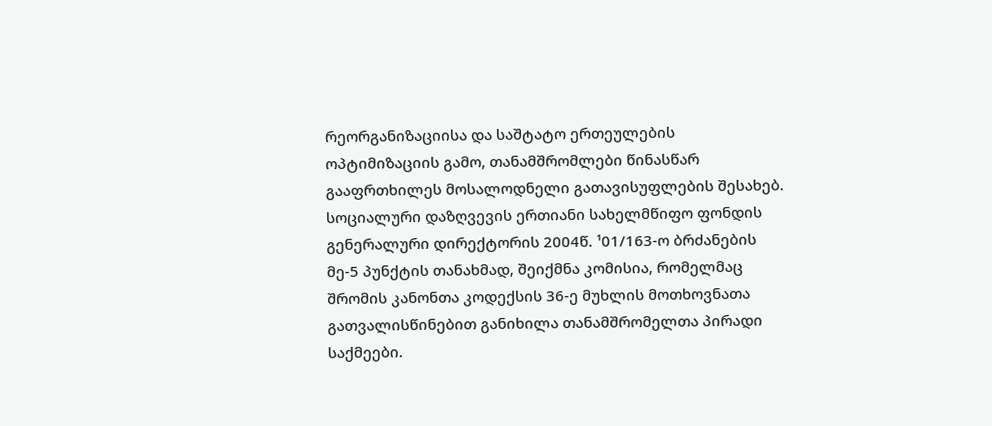რეორგანიზაციისა და საშტატო ერთეულების ოპტიმიზაციის გამო, თანამშრომლები წინასწარ გააფრთხილეს მოსალოდნელი გათავისუფლების შესახებ. სოციალური დაზღვევის ერთიანი სახელმწიფო ფონდის გენერალური დირექტორის 2004წ. ¹01/163-ო ბრძანების მე-5 პუნქტის თანახმად, შეიქმნა კომისია, რომელმაც შრომის კანონთა კოდექსის 36-ე მუხლის მოთხოვნათა გათვალისწინებით განიხილა თანამშრომელთა პირადი საქმეები.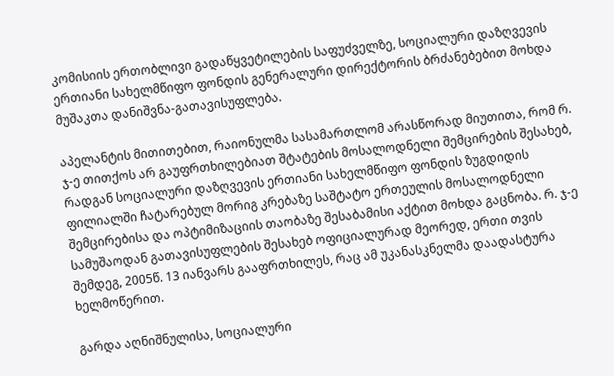კომისიის ერთობლივი გადაწყვეტილების საფუძველზე, სოციალური დაზღვევის ერთიანი სახელმწიფო ფონდის გენერალური დირექტორის ბრძანებებით მოხდა მუშაკთა დანიშვნა-გათავისუფლება.

აპელანტის მითითებით, რაიონულმა სასამართლომ არასწორად მიუთითა, რომ რ. ჯ-ე თითქოს არ გაუფრთხილებიათ შტატების მოსალოდნელი შემცირების შესახებ, რადგან სოციალური დაზღვევის ერთიანი სახელმწიფო ფონდის ზუგდიდის ფილიალში ჩატარებულ მორიგ კრებაზე საშტატო ერთეულის მოსალოდნელი შემცირებისა და ოპტიმიზაციის თაობაზე შესაბამისი აქტით მოხდა გაცნობა. რ. ჯ-ე სამუშაოდან გათავისუფლების შესახებ ოფიციალურად მეორედ, ერთი თვის შემდეგ, 2005წ. 13 იანვარს გააფრთხილეს, რაც ამ უკანასკნელმა დაადასტურა ხელმოწერით.

გარდა აღნიშნულისა, სოციალური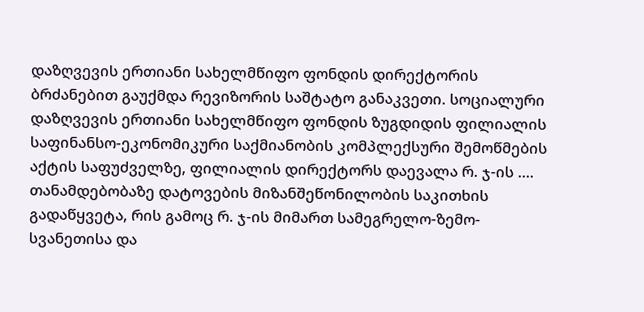დაზღვევის ერთიანი სახელმწიფო ფონდის დირექტორის ბრძანებით გაუქმდა რევიზორის საშტატო განაკვეთი. სოციალური დაზღვევის ერთიანი სახელმწიფო ფონდის ზუგდიდის ფილიალის საფინანსო-ეკონომიკური საქმიანობის კომპლექსური შემოწმების აქტის საფუძველზე, ფილიალის დირექტორს დაევალა რ. ჯ-ის .... თანამდებობაზე დატოვების მიზანშეწონილობის საკითხის გადაწყვეტა, რის გამოც რ. ჯ-ის მიმართ სამეგრელო-ზემო-სვანეთისა და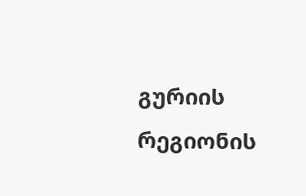გურიის რეგიონის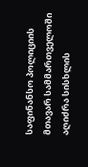საფინანსო პოლიციის მთავარ სამმართველოში აღიძრა სისხლის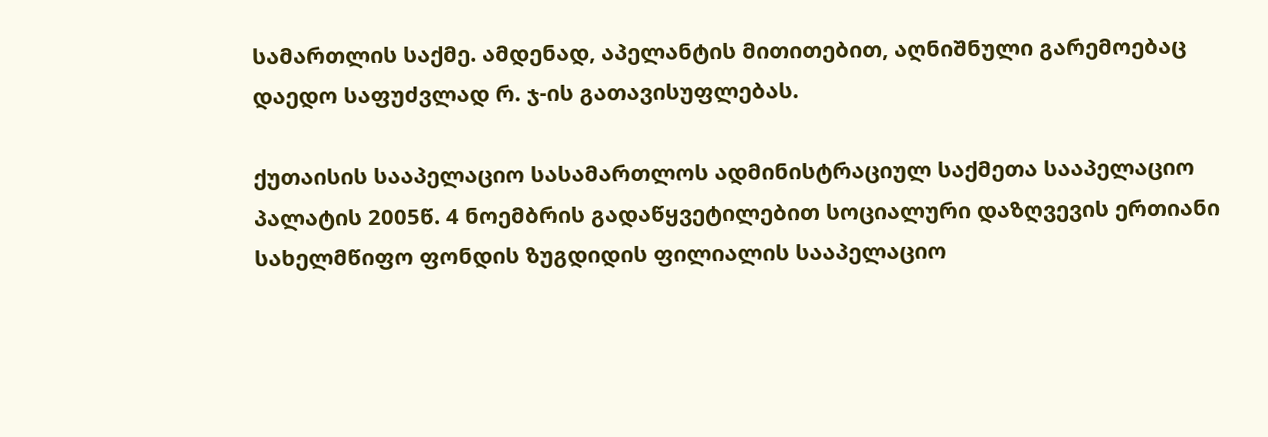სამართლის საქმე. ამდენად, აპელანტის მითითებით, აღნიშნული გარემოებაც დაედო საფუძვლად რ. ჯ-ის გათავისუფლებას.

ქუთაისის სააპელაციო სასამართლოს ადმინისტრაციულ საქმეთა სააპელაციო პალატის 2005წ. 4 ნოემბრის გადაწყვეტილებით სოციალური დაზღვევის ერთიანი სახელმწიფო ფონდის ზუგდიდის ფილიალის სააპელაციო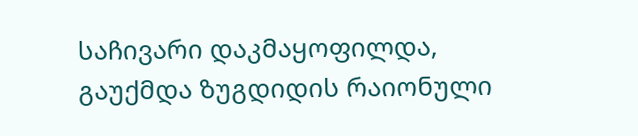საჩივარი დაკმაყოფილდა, გაუქმდა ზუგდიდის რაიონული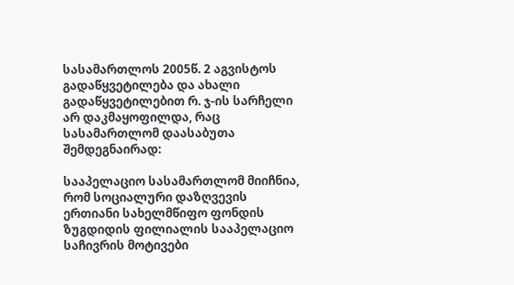სასამართლოს 2005წ. 2 აგვისტოს გადაწყვეტილება და ახალი გადაწყვეტილებით რ. ჯ-ის სარჩელი არ დაკმაყოფილდა, რაც სასამართლომ დაასაბუთა შემდეგნაირად:

სააპელაციო სასამართლომ მიიჩნია, რომ სოციალური დაზღვევის ერთიანი სახელმწიფო ფონდის ზუგდიდის ფილიალის სააპელაციო საჩივრის მოტივები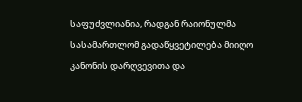საფუძვლიანია, რადგან რაიონულმა სასამართლომ გადაწყვეტილება მიიღო კანონის დარღვევითა და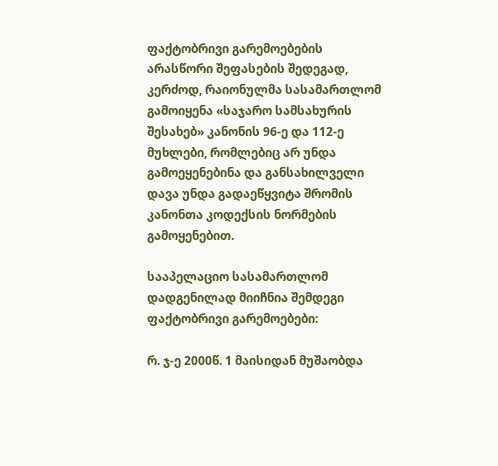ფაქტობრივი გარემოებების არასწორი შეფასების შედეგად, კერძოდ, რაიონულმა სასამართლომ გამოიყენა «საჯარო სამსახურის შესახებ» კანონის 96-ე და 112-ე მუხლები, რომლებიც არ უნდა გამოეყენებინა და განსახილველი დავა უნდა გადაეწყვიტა შრომის კანონთა კოდექსის ნორმების გამოყენებით.

სააპელაციო სასამართლომ დადგენილად მიიჩნია შემდეგი ფაქტობრივი გარემოებები:

რ. ჯ-ე 2000წ. 1 მაისიდან მუშაობდა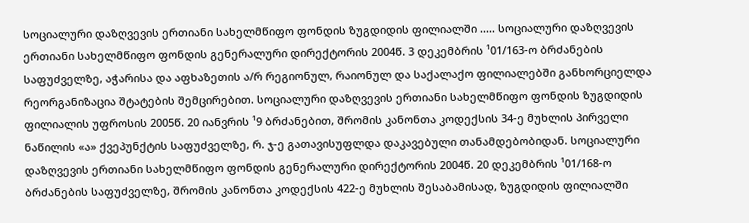სოციალური დაზღვევის ერთიანი სახელმწიფო ფონდის ზუგდიდის ფილიალში ..... სოციალური დაზღვევის ერთიანი სახელმწიფო ფონდის გენერალური დირექტორის 2004წ. 3 დეკემბრის ¹01/163-ო ბრძანების საფუძველზე, აჭარისა და აფხაზეთის ა/რ რეგიონულ, რაიონულ და საქალაქო ფილიალებში განხორციელდა რეორგანიზაცია შტატების შემცირებით. სოციალური დაზღვევის ერთიანი სახელმწიფო ფონდის ზუგდიდის ფილიალის უფროსის 2005წ. 20 იანვრის ¹9 ბრძანებით, შრომის კანონთა კოდექსის 34-ე მუხლის პირველი ნაწილის «ა» ქვეპუნქტის საფუძველზე, რ. ჯ-ე გათავისუფლდა დაკავებული თანამდებობიდან. სოციალური დაზღვევის ერთიანი სახელმწიფო ფონდის გენერალური დირექტორის 2004წ. 20 დეკემბრის ¹01/168-ო ბრძანების საფუძველზე, შრომის კანონთა კოდექსის 422-ე მუხლის შესაბამისად, ზუგდიდის ფილიალში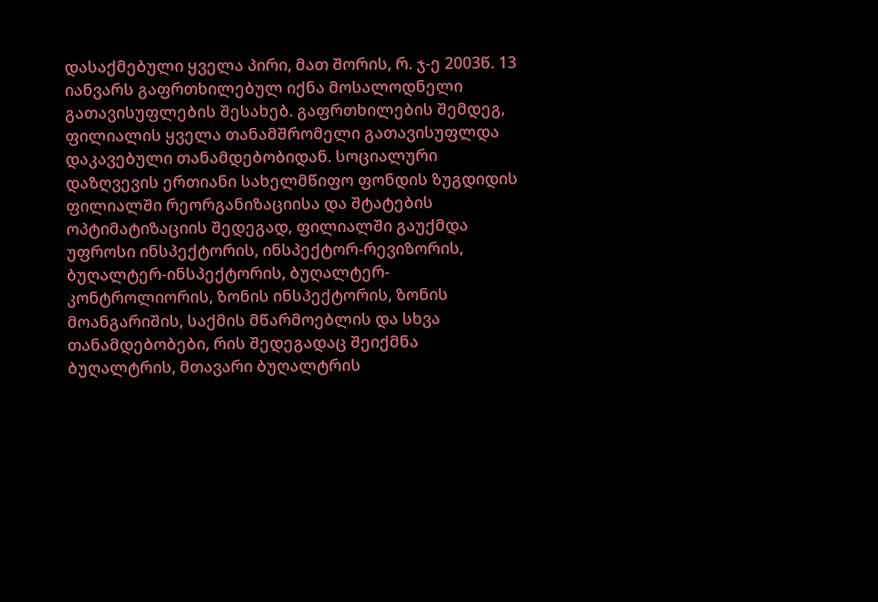დასაქმებული ყველა პირი, მათ შორის, რ. ჯ-ე 2003წ. 13 იანვარს გაფრთხილებულ იქნა მოსალოდნელი გათავისუფლების შესახებ. გაფრთხილების შემდეგ, ფილიალის ყველა თანამშრომელი გათავისუფლდა დაკავებული თანამდებობიდან. სოციალური დაზღვევის ერთიანი სახელმწიფო ფონდის ზუგდიდის ფილიალში რეორგანიზაციისა და შტატების ოპტიმატიზაციის შედეგად, ფილიალში გაუქმდა უფროსი ინსპექტორის, ინსპექტორ-რევიზორის, ბუღალტერ-ინსპექტორის, ბუღალტერ-კონტროლიორის, ზონის ინსპექტორის, ზონის მოანგარიშის, საქმის მწარმოებლის და სხვა თანამდებობები, რის შედეგადაც შეიქმნა ბუღალტრის, მთავარი ბუღალტრის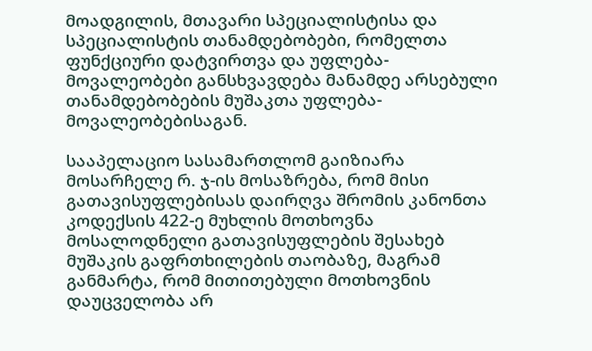მოადგილის, მთავარი სპეციალისტისა და სპეციალისტის თანამდებობები, რომელთა ფუნქციური დატვირთვა და უფლება-მოვალეობები განსხვავდება მანამდე არსებული თანამდებობების მუშაკთა უფლება-მოვალეობებისაგან.

სააპელაციო სასამართლომ გაიზიარა მოსარჩელე რ. ჯ-ის მოსაზრება, რომ მისი გათავისუფლებისას დაირღვა შრომის კანონთა კოდექსის 422-ე მუხლის მოთხოვნა მოსალოდნელი გათავისუფლების შესახებ მუშაკის გაფრთხილების თაობაზე, მაგრამ განმარტა, რომ მითითებული მოთხოვნის დაუცველობა არ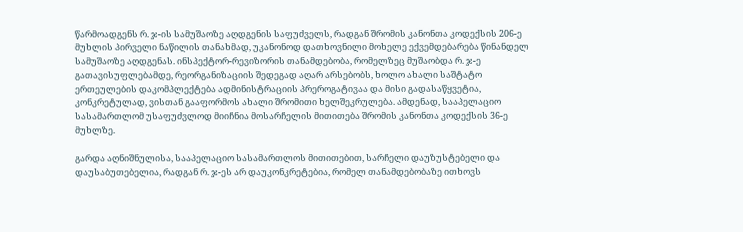წარმოადგენს რ. ჯ-ის სამუშაოზე აღდგენის საფუძველს, რადგან შრომის კანონთა კოდექსის 206-ე მუხლის პირველი ნაწილის თანახმად, უკანონოდ დათხოვნილი მოხელე ექვემდებარება წინანდელ სამუშაოზე აღდგენას. ინსპექტორ-რევიზორის თანამდებობა, რომელზეც მუშაობდა რ. ჯ-ე გათავისუფლებამდე, რეორგანიზაციის შედეგად აღარ არსებობს, ხოლო ახალი საშტატო ერთეულების დაკომპლექტება ადმინისტრაციის პრეროგატივაა და მისი გადასაწყვეტია, კონკრეტულად, ვისთან გააფორმოს ახალი შრომითი ხელშეკრულება. ამდენად, სააპელაციო სასამართლომ უსაფუძვლოდ მიიჩნია მოსარჩელის მითითება შრომის კანონთა კოდექსის 36-ე მუხლზე.

გარდა აღნიშნულისა, სააპელაციო სასამართლოს მითითებით, სარჩელი დაუზუსტებელი და დაუსაბუთებელია, რადგან რ. ჯ-ეს არ დაუკონკრეტებია, რომელ თანამდებობაზე ითხოვს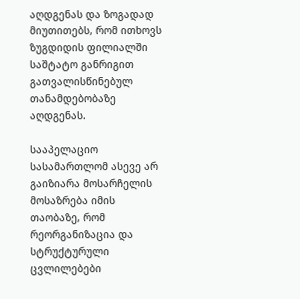აღდგენას და ზოგადად მიუთითებს, რომ ითხოვს ზუგდიდის ფილიალში საშტატო განრიგით გათვალისწინებულ თანამდებობაზე აღდგენას.

სააპელაციო სასამართლომ ასევე არ გაიზიარა მოსარჩელის მოსაზრება იმის თაობაზე, რომ რეორგანიზაცია და სტრუქტურული ცვლილებები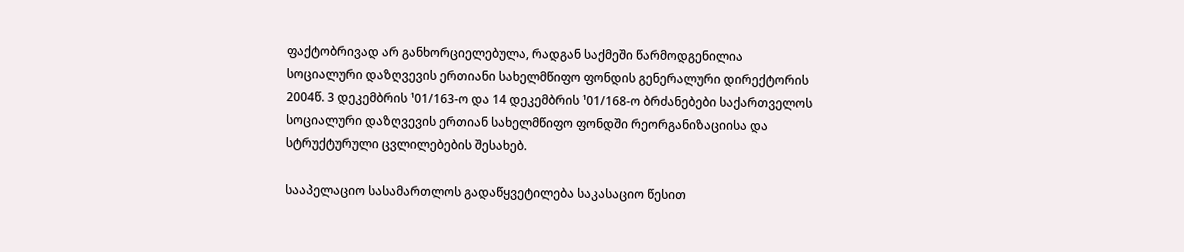ფაქტობრივად არ განხორციელებულა, რადგან საქმეში წარმოდგენილია სოციალური დაზღვევის ერთიანი სახელმწიფო ფონდის გენერალური დირექტორის 2004წ. 3 დეკემბრის ¹01/163-ო და 14 დეკემბრის ¹01/168-ო ბრძანებები საქართველოს სოციალური დაზღვევის ერთიან სახელმწიფო ფონდში რეორგანიზაციისა და სტრუქტურული ცვლილებების შესახებ.

სააპელაციო სასამართლოს გადაწყვეტილება საკასაციო წესით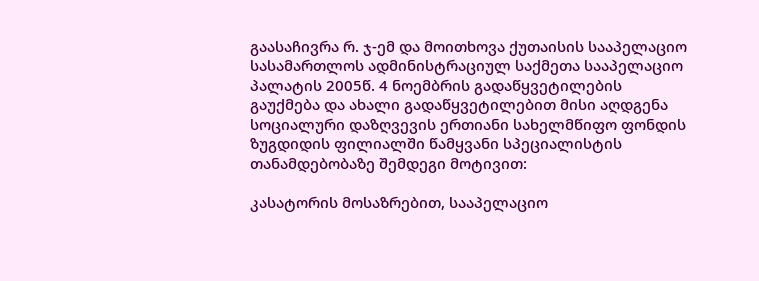გაასაჩივრა რ. ჯ-ემ და მოითხოვა ქუთაისის სააპელაციო სასამართლოს ადმინისტრაციულ საქმეთა სააპელაციო პალატის 2005წ. 4 ნოემბრის გადაწყვეტილების გაუქმება და ახალი გადაწყვეტილებით მისი აღდგენა სოციალური დაზღვევის ერთიანი სახელმწიფო ფონდის ზუგდიდის ფილიალში წამყვანი სპეციალისტის თანამდებობაზე შემდეგი მოტივით:

კასატორის მოსაზრებით, სააპელაციო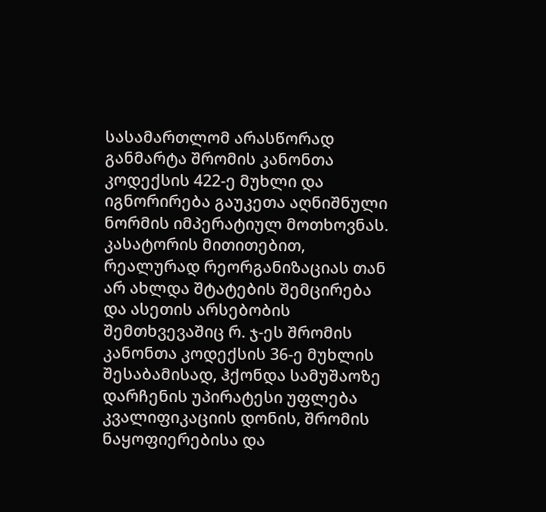სასამართლომ არასწორად განმარტა შრომის კანონთა კოდექსის 422-ე მუხლი და იგნორირება გაუკეთა აღნიშნული ნორმის იმპერატიულ მოთხოვნას. კასატორის მითითებით, რეალურად რეორგანიზაციას თან არ ახლდა შტატების შემცირება და ასეთის არსებობის შემთხვევაშიც რ. ჯ-ეს შრომის კანონთა კოდექსის 36-ე მუხლის შესაბამისად, ჰქონდა სამუშაოზე დარჩენის უპირატესი უფლება კვალიფიკაციის დონის, შრომის ნაყოფიერებისა და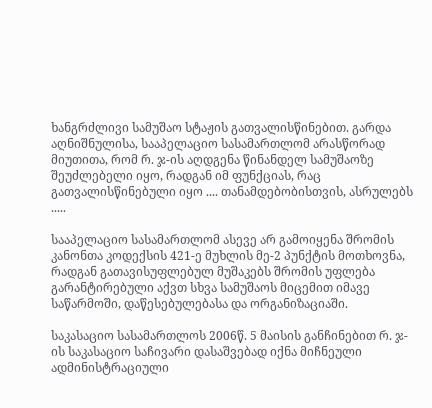ხანგრძლივი სამუშაო სტაჟის გათვალისწინებით. გარდა აღნიშნულისა, სააპელაციო სასამართლომ არასწორად მიუთითა, რომ რ. ჯ-ის აღდგენა წინანდელ სამუშაოზე შეუძლებელი იყო, რადგან იმ ფუნქციას, რაც გათვალისწინებული იყო .... თანამდებობისთვის, ასრულებს .....

სააპელაციო სასამართლომ ასევე არ გამოიყენა შრომის კანონთა კოდექსის 421-ე მუხლის მე-2 პუნქტის მოთხოვნა, რადგან გათავისუფლებულ მუშაკებს შრომის უფლება გარანტირებული აქვთ სხვა სამუშაოს მიცემით იმავე საწარმოში, დაწესებულებასა და ორგანიზაციაში.

საკასაციო სასამართლოს 2006წ. 5 მაისის განჩინებით რ. ჯ-ის საკასაციო საჩივარი დასაშვებად იქნა მიჩნეული ადმინისტრაციული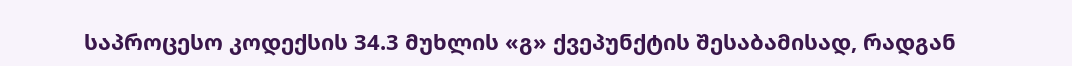საპროცესო კოდექსის 34.3 მუხლის «გ» ქვეპუნქტის შესაბამისად, რადგან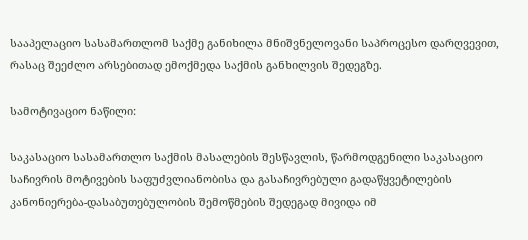სააპელაციო სასამართლომ საქმე განიხილა მნიშვნელოვანი საპროცესო დარღვევით, რასაც შეეძლო არსებითად ემოქმედა საქმის განხილვის შედეგზე.

სამოტივაციო ნაწილი:

საკასაციო სასამართლო საქმის მასალების შესწავლის, წარმოდგენილი საკასაციო საჩივრის მოტივების საფუძვლიანობისა და გასაჩივრებული გადაწყვეტილების კანონიერება-დასაბუთებულობის შემოწმების შედეგად მივიდა იმ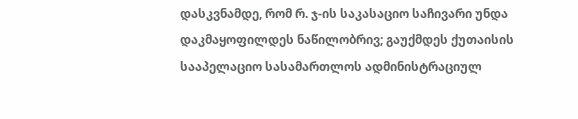დასკვნამდე, რომ რ. ჯ-ის საკასაციო საჩივარი უნდა დაკმაყოფილდეს ნაწილობრივ; გაუქმდეს ქუთაისის სააპელაციო სასამართლოს ადმინისტრაციულ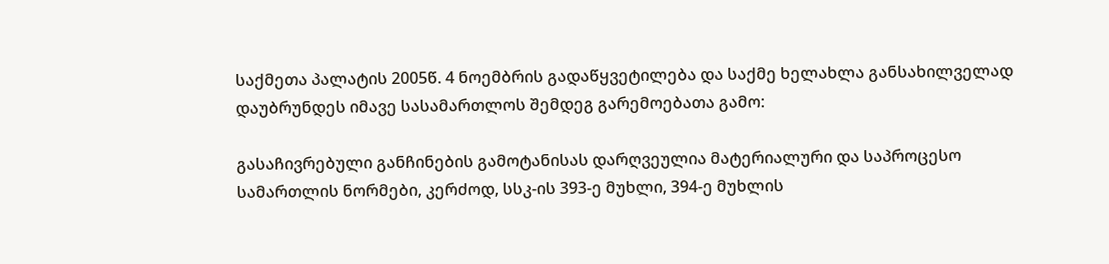საქმეთა პალატის 2005წ. 4 ნოემბრის გადაწყვეტილება და საქმე ხელახლა განსახილველად დაუბრუნდეს იმავე სასამართლოს შემდეგ გარემოებათა გამო:

გასაჩივრებული განჩინების გამოტანისას დარღვეულია მატერიალური და საპროცესო სამართლის ნორმები, კერძოდ, სსკ-ის 393-ე მუხლი, 394-ე მუხლის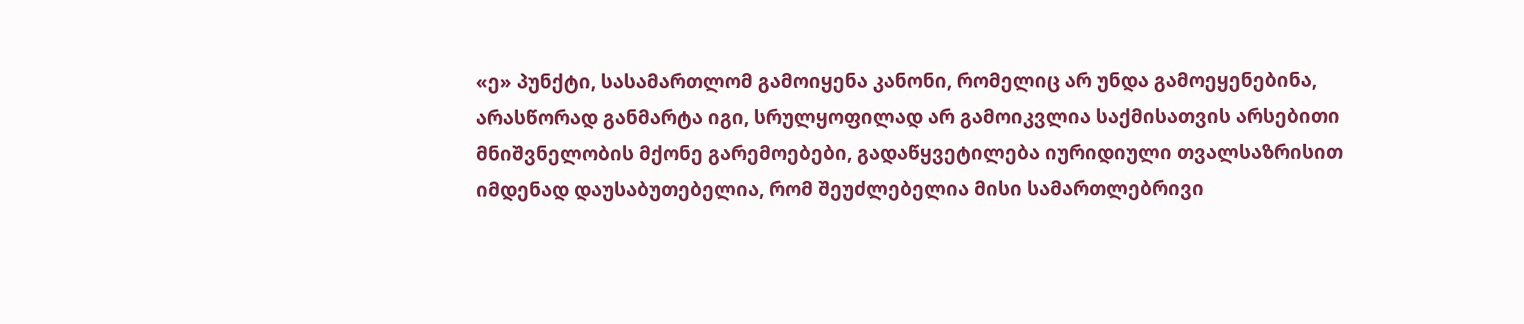«ე» პუნქტი, სასამართლომ გამოიყენა კანონი, რომელიც არ უნდა გამოეყენებინა, არასწორად განმარტა იგი, სრულყოფილად არ გამოიკვლია საქმისათვის არსებითი მნიშვნელობის მქონე გარემოებები, გადაწყვეტილება იურიდიული თვალსაზრისით იმდენად დაუსაბუთებელია, რომ შეუძლებელია მისი სამართლებრივი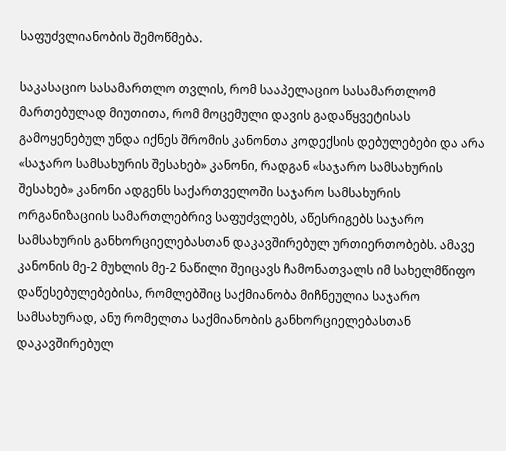საფუძვლიანობის შემოწმება.

საკასაციო სასამართლო თვლის, რომ სააპელაციო სასამართლომ მართებულად მიუთითა, რომ მოცემული დავის გადაწყვეტისას გამოყენებულ უნდა იქნეს შრომის კანონთა კოდექსის დებულებები და არა «საჯარო სამსახურის შესახებ» კანონი, რადგან «საჯარო სამსახურის შესახებ» კანონი ადგენს საქართველოში საჯარო სამსახურის ორგანიზაციის სამართლებრივ საფუძვლებს, აწესრიგებს საჯარო სამსახურის განხორციელებასთან დაკავშირებულ ურთიერთობებს. ამავე კანონის მე-2 მუხლის მე-2 ნაწილი შეიცავს ჩამონათვალს იმ სახელმწიფო დაწესებულებებისა, რომლებშიც საქმიანობა მიჩნეულია საჯარო სამსახურად, ანუ რომელთა საქმიანობის განხორციელებასთან დაკავშირებულ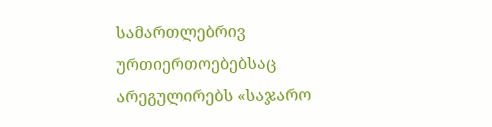სამართლებრივ ურთიერთოებებსაც არეგულირებს «საჯარო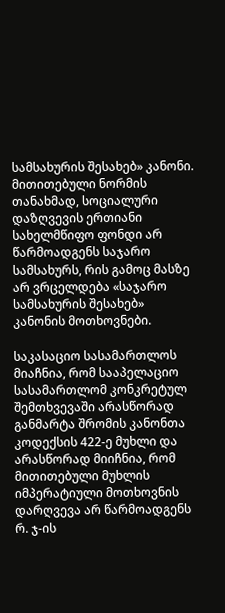სამსახურის შესახებ» კანონი. მითითებული ნორმის თანახმად, სოციალური დაზღვევის ერთიანი სახელმწიფო ფონდი არ წარმოადგენს საჯარო სამსახურს, რის გამოც მასზე არ ვრცელდება «საჯარო სამსახურის შესახებ» კანონის მოთხოვნები.

საკასაციო სასამართლოს მიაჩნია, რომ სააპელაციო სასამართლომ კონკრეტულ შემთხვევაში არასწორად განმარტა შრომის კანონთა კოდექსის 422-ე მუხლი და არასწორად მიიჩნია, რომ მითითებული მუხლის იმპერატიული მოთხოვნის დარღვევა არ წარმოადგენს რ. ჯ-ის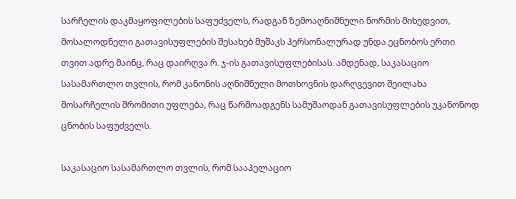სარჩელის დაკმაყოფილების საფუძველს, რადგან ზემოაღნიშნული ნორმის მიხედვით, მოსალოდნელი გათავისუფლების შესახებ მუშაკს პერსონალურად უნდა ეცნობოს ერთი თვით ადრე მაინც, რაც დაირღვა რ. ჯ-ის გათავისუფლებისას. ამდენად, საკასაციო სასამართლო თვლის, რომ კანონის აღნიშნული მოთხოვნის დარღვევით შეილახა მოსარჩელის შრომითი უფლება, რაც წარმოადგენს სამუშაოდან გათავისუფლების უკანონოდ ცნობის საფუძველს.

საკასაციო სასამართლო თვლის, რომ სააპელაციო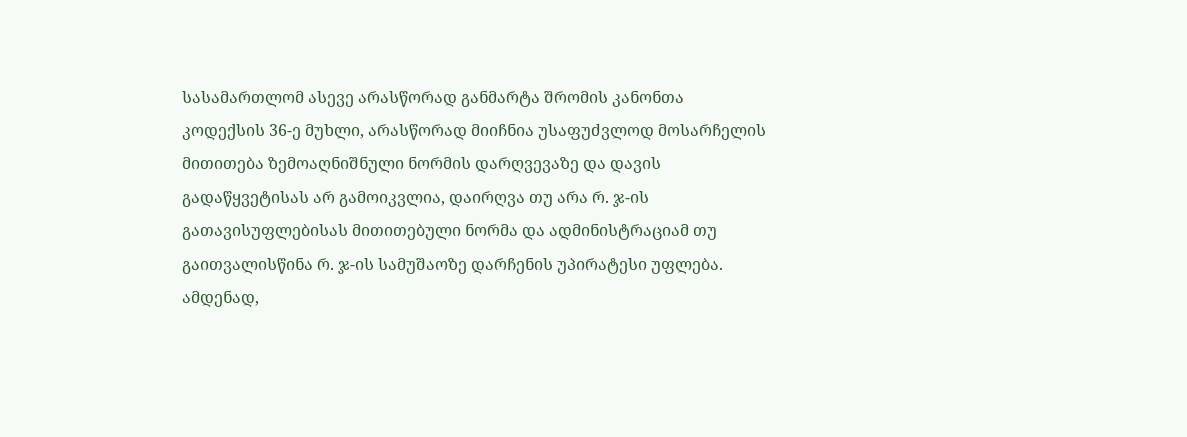სასამართლომ ასევე არასწორად განმარტა შრომის კანონთა კოდექსის 36-ე მუხლი, არასწორად მიიჩნია უსაფუძვლოდ მოსარჩელის მითითება ზემოაღნიშნული ნორმის დარღვევაზე და დავის გადაწყვეტისას არ გამოიკვლია, დაირღვა თუ არა რ. ჯ-ის გათავისუფლებისას მითითებული ნორმა და ადმინისტრაციამ თუ გაითვალისწინა რ. ჯ-ის სამუშაოზე დარჩენის უპირატესი უფლება. ამდენად,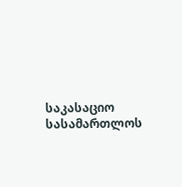საკასაციო სასამართლოს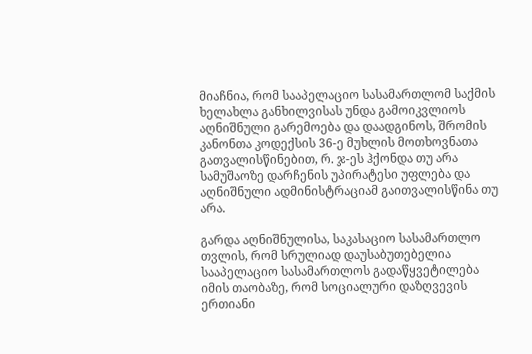მიაჩნია, რომ სააპელაციო სასამართლომ საქმის ხელახლა განხილვისას უნდა გამოიკვლიოს აღნიშნული გარემოება და დაადგინოს, შრომის კანონთა კოდექსის 36-ე მუხლის მოთხოვნათა გათვალისწინებით, რ. ჯ-ეს ჰქონდა თუ არა სამუშაოზე დარჩენის უპირატესი უფლება და აღნიშნული ადმინისტრაციამ გაითვალისწინა თუ არა.

გარდა აღნიშნულისა, საკასაციო სასამართლო თვლის, რომ სრულიად დაუსაბუთებელია სააპელაციო სასამართლოს გადაწყვეტილება იმის თაობაზე, რომ სოციალური დაზღვევის ერთიანი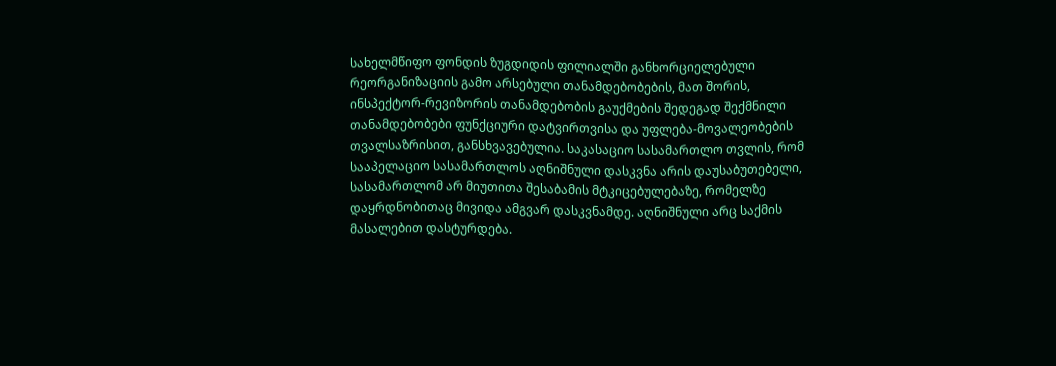სახელმწიფო ფონდის ზუგდიდის ფილიალში განხორციელებული რეორგანიზაციის გამო არსებული თანამდებობების, მათ შორის, ინსპექტორ-რევიზორის თანამდებობის გაუქმების შედეგად შექმნილი თანამდებობები ფუნქციური დატვირთვისა და უფლება-მოვალეობების თვალსაზრისით, განსხვავებულია. საკასაციო სასამართლო თვლის, რომ სააპელაციო სასამართლოს აღნიშნული დასკვნა არის დაუსაბუთებელი, სასამართლომ არ მიუთითა შესაბამის მტკიცებულებაზე, რომელზე დაყრდნობითაც მივიდა ამგვარ დასკვნამდე. აღნიშნული არც საქმის მასალებით დასტურდება.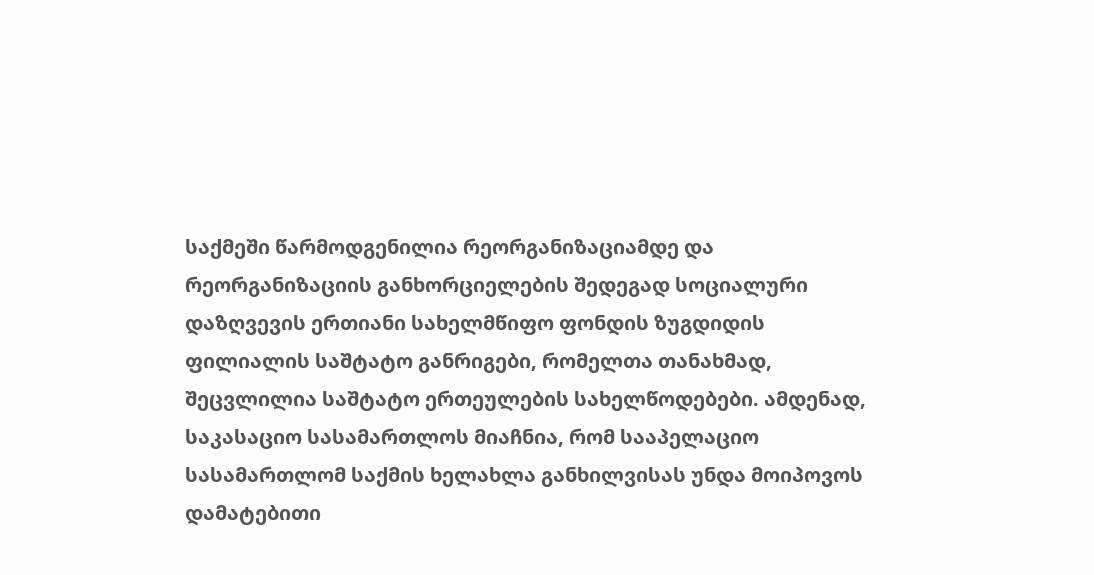საქმეში წარმოდგენილია რეორგანიზაციამდე და რეორგანიზაციის განხორციელების შედეგად სოციალური დაზღვევის ერთიანი სახელმწიფო ფონდის ზუგდიდის ფილიალის საშტატო განრიგები, რომელთა თანახმად, შეცვლილია საშტატო ერთეულების სახელწოდებები. ამდენად, საკასაციო სასამართლოს მიაჩნია, რომ სააპელაციო სასამართლომ საქმის ხელახლა განხილვისას უნდა მოიპოვოს დამატებითი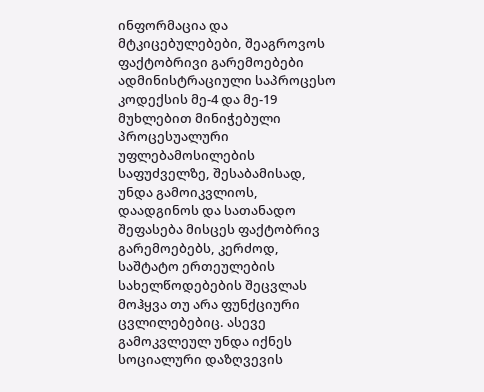ინფორმაცია და მტკიცებულებები, შეაგროვოს ფაქტობრივი გარემოებები ადმინისტრაციული საპროცესო კოდექსის მე-4 და მე-19 მუხლებით მინიჭებული პროცესუალური უფლებამოსილების საფუძველზე, შესაბამისად, უნდა გამოიკვლიოს, დაადგინოს და სათანადო შეფასება მისცეს ფაქტობრივ გარემოებებს, კერძოდ, საშტატო ერთეულების სახელწოდებების შეცვლას მოჰყვა თუ არა ფუნქციური ცვლილებებიც. ასევე გამოკვლეულ უნდა იქნეს სოციალური დაზღვევის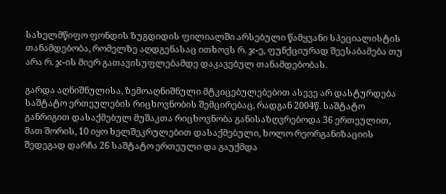სახელმწიფო ფონდის ზუგდიდის ფილიალში არსებული წამყვანი სპეციალისტის თანამდებობა, რომელზე აღდგენასაც ითხოვს რ. ჯ-ე, ფუნქციურად შეესაბამება თუ არა რ. ჯ-ის მიერ გათავისუფლებამდე დაკავებულ თანამდებობას.

გარდა აღნიშნულისა, ზემოაღნიშნული მტკიცებულებებით ასევე არ დასტურდება საშტატო ერთეულების რიცხოვნობის შემცირებაც, რადგან 2004წ. საშტატო განრიგით დასაქმებულ მუშაკთა რიცხოვნობა განისაზღვრებოდა 36 ერთეულით, მათ შორის‚ 10 იყო ხელშეკრულებით დასაქმებული, ხოლო რეორგანიზაციის შედეგად დარჩა 26 საშტატო ერთეული და გაუქმდა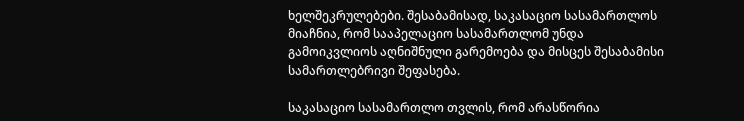ხელშეკრულებები. შესაბამისად, საკასაციო სასამართლოს მიაჩნია, რომ სააპელაციო სასამართლომ უნდა გამოიკვლიოს აღნიშნული გარემოება და მისცეს შესაბამისი სამართლებრივი შეფასება.

საკასაციო სასამართლო თვლის, რომ არასწორია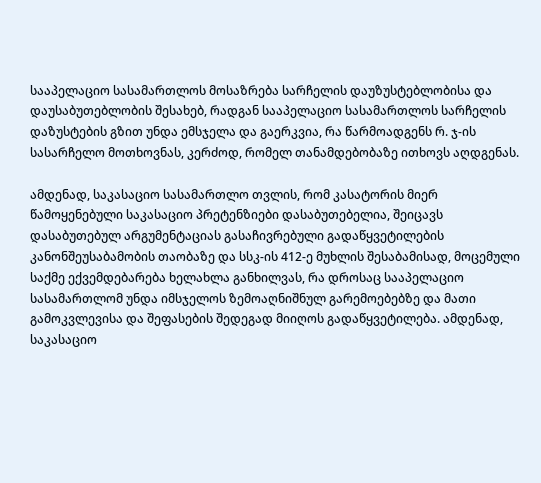სააპელაციო სასამართლოს მოსაზრება სარჩელის დაუზუსტებლობისა და დაუსაბუთებლობის შესახებ, რადგან სააპელაციო სასამართლოს სარჩელის დაზუსტების გზით უნდა ემსჯელა და გაერკვია, რა წარმოადგენს რ. ჯ-ის სასარჩელო მოთხოვნას, კერძოდ, რომელ თანამდებობაზე ითხოვს აღდგენას.

ამდენად, საკასაციო სასამართლო თვლის, რომ კასატორის მიერ წამოყენებული საკასაციო პრეტენზიები დასაბუთებელია, შეიცავს დასაბუთებულ არგუმენტაციას გასაჩივრებული გადაწყვეტილების კანონშეუსაბამობის თაობაზე და სსკ-ის 412-ე მუხლის შესაბამისად, მოცემული საქმე ექვემდებარება ხელახლა განხილვას, რა დროსაც სააპელაციო სასამართლომ უნდა იმსჯელოს ზემოაღნიშნულ გარემოებებზე და მათი გამოკვლევისა და შეფასების შედეგად მიიღოს გადაწყვეტილება. ამდენად, საკასაციო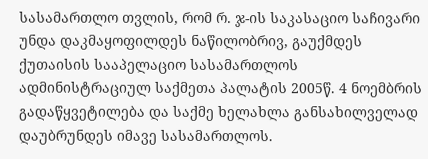სასამართლო თვლის, რომ რ. ჯ-ის საკასაციო საჩივარი უნდა დაკმაყოფილდეს ნაწილობრივ, გაუქმდეს ქუთაისის სააპელაციო სასამართლოს ადმინისტრაციულ საქმეთა პალატის 2005წ. 4 ნოემბრის გადაწყვეტილება და საქმე ხელახლა განსახილველად დაუბრუნდეს იმავე სასამართლოს.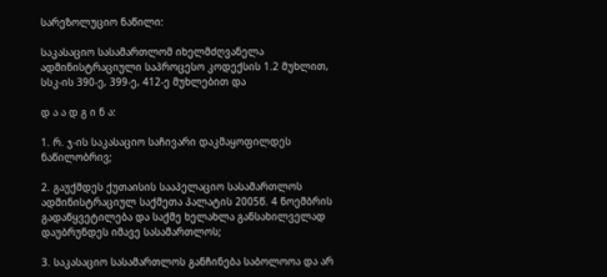სარეზოლუციო ნაწილი:

საკასაციო სასამართლომ იხელმძღვანელა ადმინისტრაციული საპროცესო კოდექსის 1.2 მუხლით, სსკ-ის 390-ე, 399-ე, 412-ე მუხლებით და

დ ა ა დ გ ი ნ ა:

1. რ. ჯ-ის საკასაციო საჩივარი დაკმაყოფილდეს ნაწილობრივ;

2. გაუქმდეს ქუთაისის სააპელაციო სასამართლოს ადმინისტრაციულ საქმეთა პალატის 2005წ. 4 ნოემბრის გადაწყვეტილება და საქმე ხელახლა განსახილველად დაუბრუნდეს იმავე სასამართლოს;

3. საკასაციო სასამართლოს განჩინება საბოლოოა და არ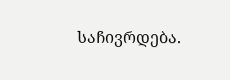საჩივრდება.